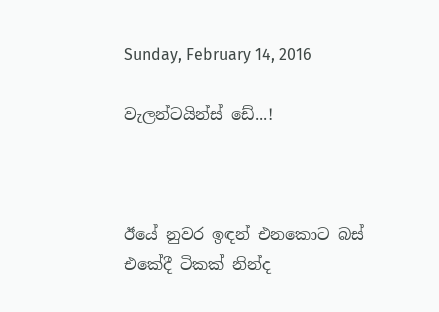Sunday, February 14, 2016

වැලන්ටයින්ස් ඩේ...!



ඊයේ නුවර ඉඳන් එනකොට බස් එකේදී ටිකක් නින්ද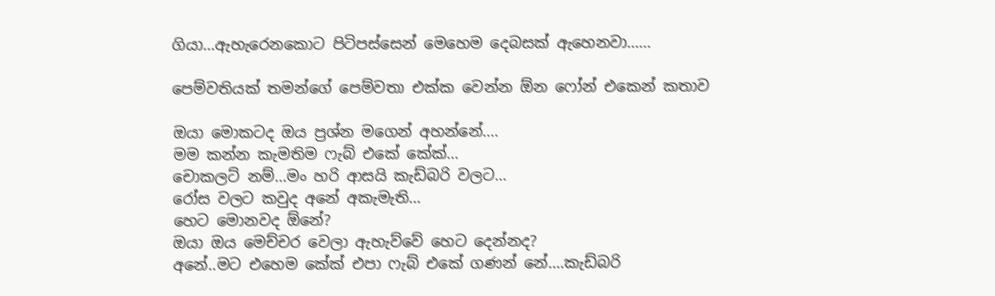ගියා...ඇහැරෙනකොට පිටිපස්සෙන් මෙහෙම දෙබසක් ඇහෙනවා......

පෙම්වතියක් තමන්ගේ පෙම්වතා එක්ක වෙන්න ඕන ෆෝන් එකෙන් කතාව

ඔයා මොකටද ඔය ප්‍රශ්න මගෙන් අහන්නේ....
මම කන්න කැමතිම ෆැබ් එකේ කේක්...
චොකලට් නම්...මං හරි ආසයි කැඩ්බරි වලට...
රෝස වලට කවුද අනේ අකැමැති...
හෙට මොනවද ඕනේ?
ඔයා ඔය මෙච්චර වෙලා ඇහැව්වේ හෙට දෙන්නද?
අනේ..මට එහෙම කේක් එපා ෆැබ් එකේ ගණන් නේ....කැඩ්බරි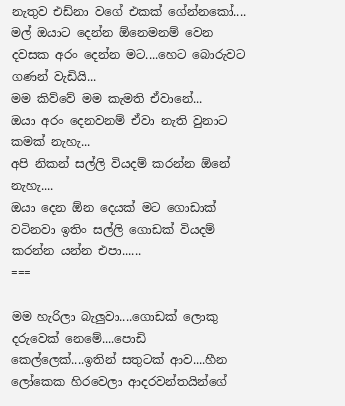නැතුව එඩ්නා වගේ එකක් ගේන්නකෝ....
මල් ඔයාට දෙන්න ඕනෙමනම් වෙන දවසක අරං දෙන්න මට....හෙට බොරුවට ගණන් වැඩියි...
මම කිව්වේ මම කැමති ඒවානේ...
ඔයා අරං දෙනවනම් ඒවා නැති වුනාට කමක් නැහැ...
අපි නිකන් සල්ලි වියදම් කරන්න ඕනේ නැහැ....
ඔයා දෙන ඕන දෙයක් මට ගොඩාක් වටිනවා ඉතිං සල්ලි ගොඩක් වියදම් කරන්න යන්න එපා......
===

මම හැරිලා බැලුවා....ගොඩක් ලොකු දරුවෙක් නෙමේ....පොඩි කෙල්ලෙක්....ඉතින් සතුටක් ආව....හීන ලෝකෙක හිරවෙලා ආදරවන්තයින්ගේ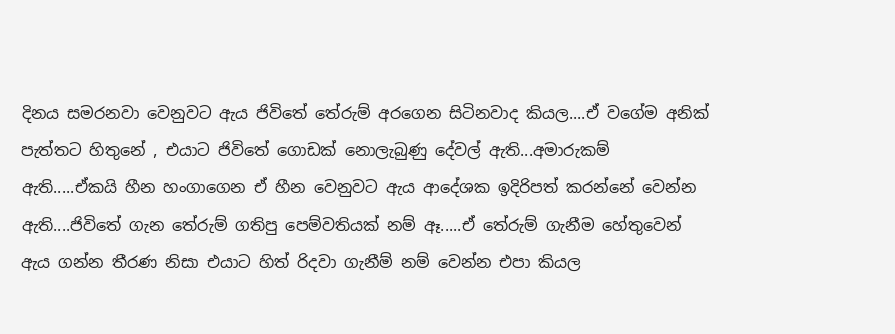දිනය සමරනවා වෙනුවට ඇය ජිවිතේ තේරුම් අරගෙන සිටිනවාද කියල....ඒ වගේම අනික් පැත්තට හිතුනේ , එයාට ජිවිතේ ගොඩක් නොලැබුණු දේවල් ඇති...අමාරුකම් ඇති.....ඒකයි හීන හංගාගෙන ඒ හීන වෙනුවට ඇය ආදේශක ඉදිරිපත් කරන්නේ වෙන්න ඇති....ජිවිතේ ගැන තේරුම් ගතිපු පෙම්වතියක් නම් ඈ.....ඒ තේරුම් ගැනීම හේතුවෙන් ඇය ගන්න තීරණ නිසා එයාට හිත් රිදවා ගැනීම් නම් වෙන්න එපා කියල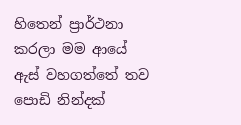හිතෙන් ප්‍රාර්ථනා කරලා මම ආයේ ඇස් වහගත්තේ තව පොඩි නින්දක්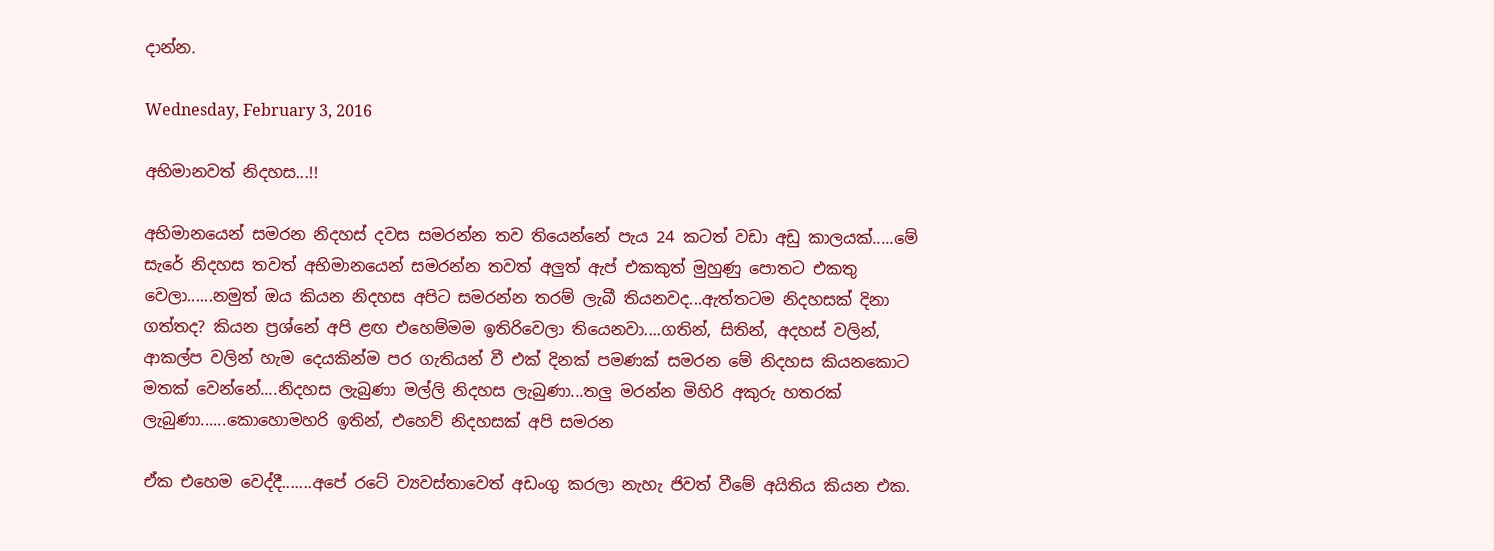දාන්න.

Wednesday, February 3, 2016

අභිමානවත් නිදහස...!!

අභිමානයෙන් සමරන නිදහස් දවස සමරන්න තව තියෙන්නේ පැය 24 කටත් වඩා අඩු කාලයක්.....මේ සැරේ නිදහස තවත් අභිමානයෙන් සමරන්න තවත් අලුත් ඇප් එකකුත් මුහුණු පොතට එකතු වෙලා......නමුත් ඔය කියන නිදහස අපිට සමරන්න තරම් ලැබී තියනවද...ඇත්තටම නිදහසක් දිනා ගත්තද? කියන ප්‍රශ්නේ අපි ළඟ එහෙම්මම ඉතිරිවෙලා තියෙනවා....ගතින්, සිතින්, අදහස් වලින්, ආකල්ප වලින් හැම දෙයකින්ම පර ගැතියන් වී එක් දිනක් පමණක් සමරන මේ නිදහස කියනකොට මතක් වෙන්නේ....නිදහස ලැබුණා මල්ලි නිදහස ලැබුණා...තලු මරන්න මිහිරි අකුරු හතරක් ලැබුණා......කොහොමහරි ඉතින්, එහෙව් නිදහසක් අපි සමරන

ඒක එහෙම වෙද්දී.......අපේ රටේ ව්‍යවස්තාවෙත් අඩංගු කරලා නැහැ ජිවත් වීමේ අයිතිය කියන එක.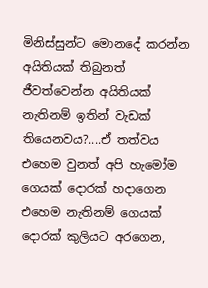මිනිස්සුන්ට මොනදේ කරන්න අයිතියක් තිබුනත් ජීවත්වෙන්න අයිතියක් නැතිනම් ඉතින් වැඩක් තියෙනවය?....ඒ තත්වය එහෙම වුනත් අපි හැමෝම ගෙයක් දොරක් හදාගෙන එහෙම නැතිනම් ගෙයක් දොරක් කුලියට අරගෙන,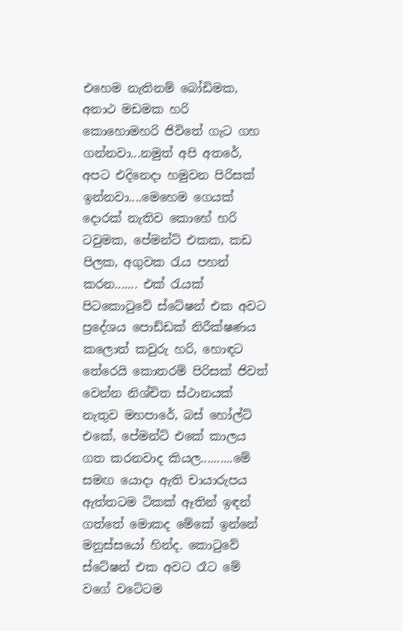එහෙම නැතිනම් බෝඩිමක, අනාථ මඩමක හරි කොහොමහරි ජිවිතේ ගැට ගහ ගන්නවා...නමුත් අපි අතරේ, අපට එදිනෙදා හමුවන පිරිසක් ඉන්නවා....මෙහෙම ගෙයක් දොරක් නැතිව කොහේ හරි ටවුමක, පේමන්ට් එකක, කඩ පිලක, අගුවක රැය පහන් කරන....... එක් රැයක් පිටකොටුවේ ස්ටේෂන් එක අවට ප්‍රදේශය පොඩ්ඩක් නිරීක්ෂණය කලොත් කවුරු හරි, හොඳට තේරෙයි කොතරම් පිරිසක් ජිවත් වෙන්න නිශ්චිත ස්ථානයක් නැතුව මහපාරේ, බස් හෝල්ට් එකේ, පේමන්ට් එකේ කාලය ගත කරනවාද කියල..........මේ සමඟ යොදා ඇති චායාරුපය ඇත්තටම ටිකක් ඈතින් ඉඳන් ගත්තේ මොකද මේකේ ඉන්නේ මනුස්සයෝ හින්ද. කොටුවේ ස්ටේෂන් එක අවට රෑට මේ වගේ වටේටම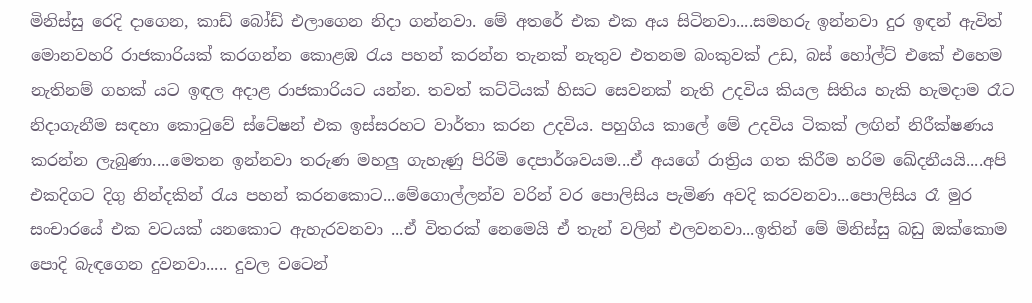මිනිස්සු රෙදි දාගෙන, කාඩ් බෝඩ් එලාගෙන නිදා ගන්නවා. මේ අතරේ එක එක අය සිටිනවා....සමහරු ඉන්නවා දුර ඉඳන් ඇවිත් මොනවහරි රාජකාරියක් කරගන්න කොළඹ රැය පහන් කරන්න තැනක් නැතුව එතනම බංකුවක් උඩ, බස් හෝල්ට් එකේ එහෙම නැතිනම් ගහක් යට ඉඳල අදාළ රාජකාරියට යන්න. තවත් කට්ටියක් හිසට සෙවනක් නැති උදවිය කියල සිතිය හැකි හැමදාම රෑට නිදාගැනීම සඳහා කොටුවේ ස්ටේෂන් එක ඉස්සරහට වාර්තා කරන උදවිය. පහුගිය කාලේ මේ උදවිය ටිකක් ලඟින් නිරීක්ෂණය කරන්න ලැබුණා....මෙතන ඉන්නවා තරුණ මහලු ගැහැණු පිරිමි දෙපාර්ශවයම...ඒ අයගේ රාත්‍රිය ගත කිරීම හරිම ඛේදනීයයි....අපි එකදිගට දිගු නින්දකින් රැය පහන් කරනකොට...මේගොල්ලන්ව වරින් වර පොලිසිය පැමිණ අවදි කරවනවා...පොලිසිය රෑ මුර සංචාරයේ එක වටයක් යනකොට ඇහැරවනවා ...ඒ විතරක් නෙමෙයි ඒ තැන් වලින් එලවනවා...ඉතින් මේ මිනිස්සු බඩු ඔක්කොම පොදි බැඳගෙන දුවනවා..... දුවල වටෙන්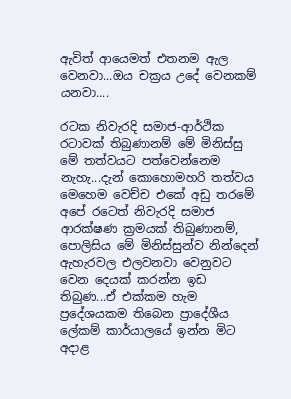ඇවිත් ආයෙමත් එතනම ඇල වෙනවා...ඔය චක්‍රය උදේ වෙනකම් යනවා....

රටක නිවැරදි සමාජ-ආර්ථික රටාවක් තිබුණානම් මේ මිනිස්සු මේ තත්වයට පත්වෙන්නෙම නැහැ...දැන් කොහොමහරි තත්වය මෙහෙම වෙච්ච එකේ අඩු තරමේ අපේ රටෙත් නිවැරදි සමාජ ආරක්ෂණ ක්‍රමයක් තිබුණානම්, පොලිසිය මේ මිනිස්සුන්ව නින්දෙන් ඇහැරවල එලවනවා වෙනුවට වෙන දෙයක් කරන්න ඉඩ තිබුණ...ඒ එක්කම හැම ප්‍රදේශයකම තිබෙන ප්‍රාදේශීය ලේකම් කාර්යාලයේ ඉන්න මිට අදාළ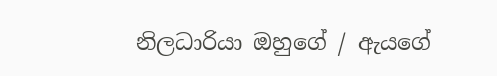නිලධාරියා ඔහුගේ / ඇයගේ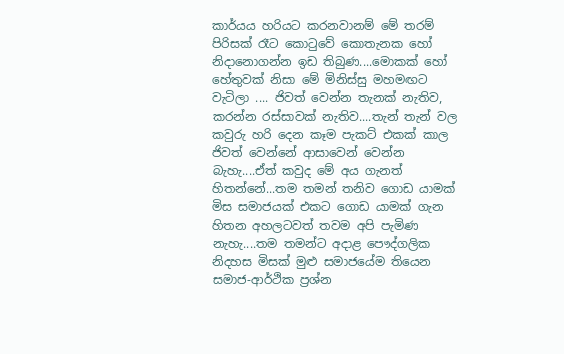කාර්යය හරියට කරනවානම් මේ තරම් පිරිසක් රෑට කොටුවේ කොතැනක හෝ නිදානොගන්න ඉඩ තිබුණ....මොකක් හෝ හේතුවක් නිසා මේ මිනිස්සු මහමඟට වැටිලා .... ජිවත් වෙන්න තැනක් නැතිව, කරන්න රස්සාවක් නැතිව....තැන් තැන් වල කවුරු හරි දෙන කෑම පැකට් එකක් කාල ජිවත් වෙන්නේ ආසාවෙන් වෙන්න බැහැ....ඒත් කවුද මේ අය ගැනත් හිතන්නේ...තම තමන් තනිව ගොඩ යාමක් මිස සමාජයක් එකට ගොඩ යාමක් ගැන හිතන අහලටවත් තවම අපි පැමිණ නැහැ....තම තමන්ට අදාළ පෞද්ගලික නිදහස මිසක් මුළු සමාජයේම තියෙන සමාජ-ආර්ථික ප්‍රශ්න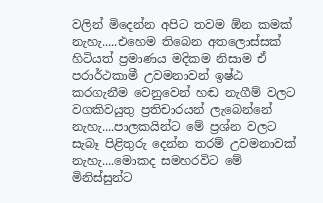වලින් මිදෙන්න අපිට තවම ඕන කමක් නැහැ.....එහෙම තිබෙන අතලොස්සක් හිටියත් ප්‍රමාණය මදිකම නිසාම ඒ පරාර්ථකාමී උවමනාවන් ඉෂ්ඨ කරගැනීම වෙනුවෙන් හඬ නැගීම් වලට වගකිවයුතු ප්‍රතිචාරයන් ලැබෙන්නේ නැහැ....පාලකයින්ට මේ ප්‍රශ්න වලට සැබෑ පිළිතුරු දෙන්න තරම් උවමනාවක් නැහැ....මොකද සමහරවිට මේ මිනිස්සුන්ට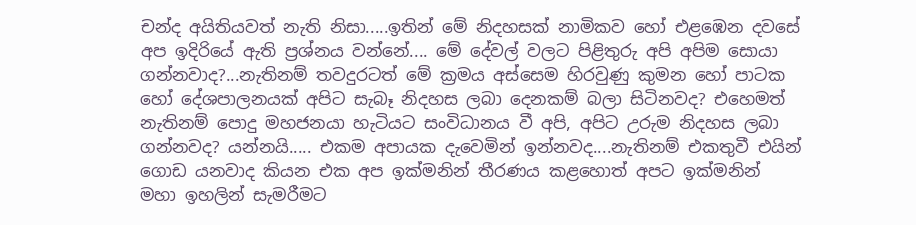චන්ද අයිතියවත් නැති නිසා.....ඉතින් මේ නිදහසක් නාමිකව හෝ එළඹෙන දවසේ අප ඉදිරියේ ඇති ප්‍රශ්නය වන්නේ.... මේ දේවල් වලට පිළිතුරු අපි අපිම සොයා ගන්නවාද?...නැතිනම් තවදුරටත් මේ ක්‍රමය අස්සෙම හිරවුණු කුමන හෝ පාටක හෝ දේශපාලනයක් අපිට සැබෑ නිදහස ලබා දෙනකම් බලා සිටිනවද? එහෙමත් නැතිනම් පොදු මහජනයා හැටියට සංවිධානය වී අපි, අපිට උරුම නිදහස ලබා ගන්නවද? යන්නයි..... එකම අපායක දැවෙමින් ඉන්නවද....නැතිනම් එකතුවී එයින් ගොඩ යනවාද කියන එක අප ඉක්මනින් තීරණය කළහොත් අපට ඉක්මනින් මහා ඉහලින් සැමරීමට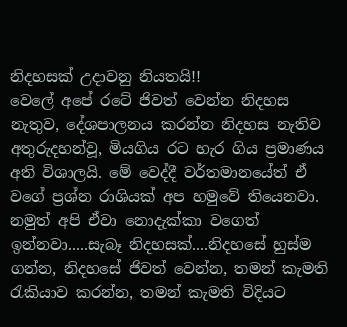නිදහසක් උදාවනු නියතයි!!
වෙලේ අපේ රටේ ජිවත් වෙන්න නිදහස නැතුව, දේශපාලනය කරන්න නිදහස නැතිව අතුරුදහන්වූ, මියගිය රට හැර ගිය ප්‍රමාණය අති විශාලයි. මේ වෙද්දී වර්තමානයේත් ඒ වගේ ප්‍රශ්න රාශියක් අප හමුවේ තියෙනවා. නමුත් අපි ඒවා නොදැක්කා වගෙත් ඉන්නවා.....සැබෑ නිදහසක්....නිදහසේ හුස්ම ගන්න, නිදහසේ ජිවත් වෙන්න, තමන් කැමති රැකියාව කරන්න, තමන් කැමති විදියට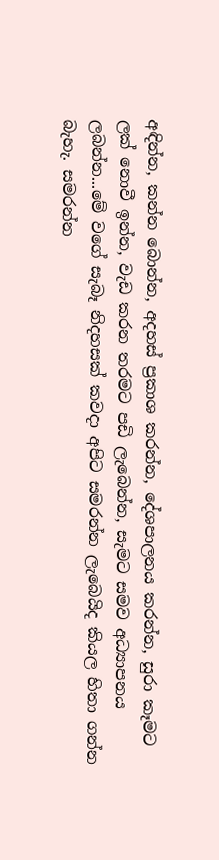අඳින්න, කන්න බොන්න, අදහස් ප්‍රකාශ කරන්න, දේශපාලනය කරන්න, සුරා කෑමට ලක් නොවී ඉන්න, වැඩ කරන තරමට පඩි ලැබෙන්න, සැමට සමව අධ්‍යාපනය ලබන්න...මේ වගේ සැබෑ නිදහසක් කවදා අපිට සමරන්න ලැබෙයිද කියල හිතා ගන්න බැහැ. සමරන්න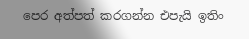පෙර අත්පත් කරගන්න එපැයි ඉතිං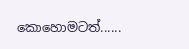කොහොමටත්......